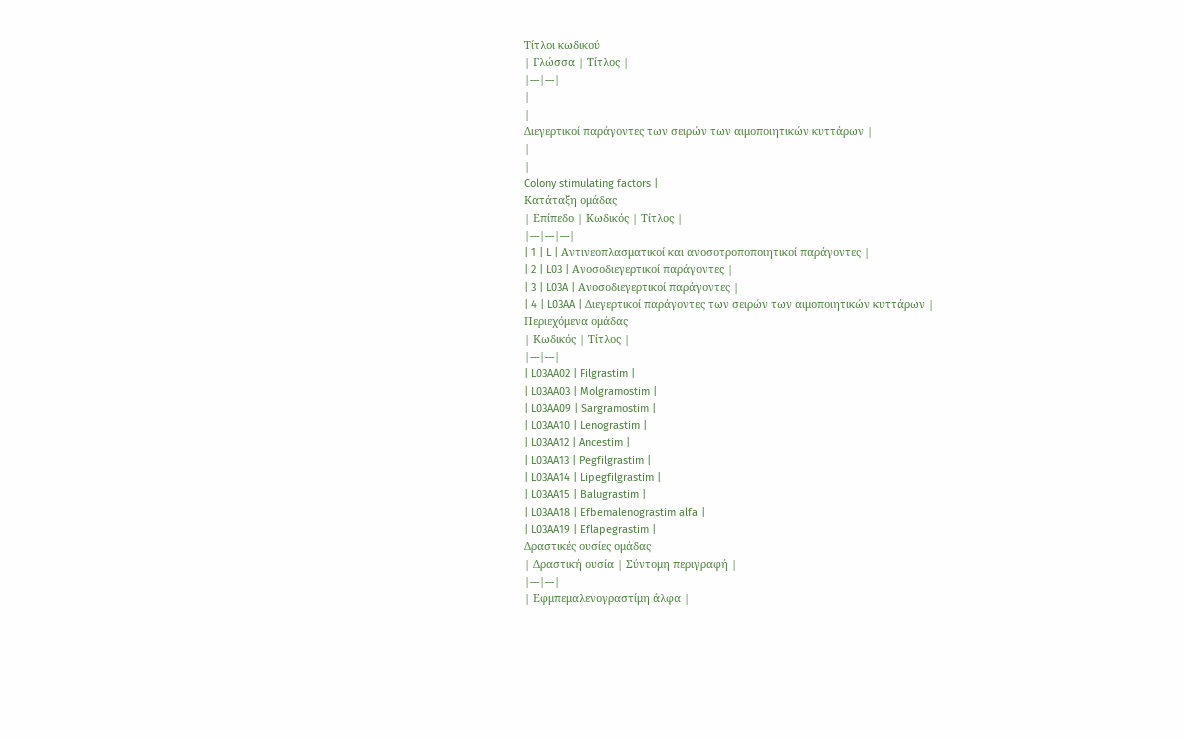Τίτλοι κωδικού
| Γλώσσα | Τίτλος |
|---|---|
|
|
Διεγερτικοί παράγοντες των σειρών των αιμοποιητικών κυττάρων |
|
|
Colony stimulating factors |
Κατάταξη ομάδας
| Επίπεδο | Κωδικός | Τίτλος |
|---|---|---|
| 1 | L | Αντινεοπλασματικοί και ανοσοτροποποιητικοί παράγοντες |
| 2 | L03 | Ανοσοδιεγερτικοί παράγοντες |
| 3 | L03A | Ανοσοδιεγερτικοί παράγοντες |
| 4 | L03AA | Διεγερτικοί παράγοντες των σειρών των αιμοποιητικών κυττάρων |
Περιεχόμενα ομάδας
| Κωδικός | Τίτλος |
|---|---|
| L03AA02 | Filgrastim |
| L03AA03 | Molgramostim |
| L03AA09 | Sargramostim |
| L03AA10 | Lenograstim |
| L03AA12 | Ancestim |
| L03AA13 | Pegfilgrastim |
| L03AA14 | Lipegfilgrastim |
| L03AA15 | Balugrastim |
| L03AA18 | Efbemalenograstim alfa |
| L03AA19 | Eflapegrastim |
Δραστικές ουσίες ομάδας
| Δραστική ουσία | Σύντομη περιγραφή |
|---|---|
| Εφμπεμαλενογραστίμη άλφα |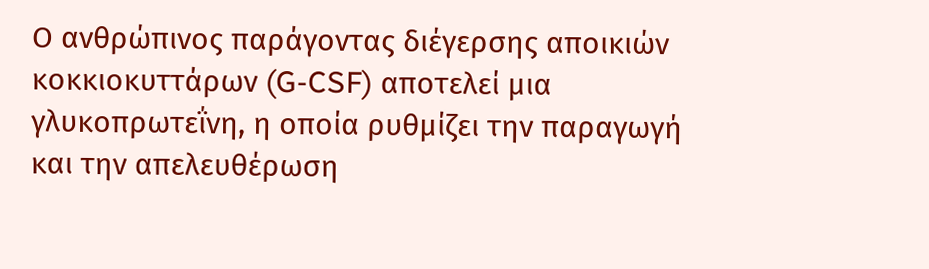Ο ανθρώπινος παράγοντας διέγερσης αποικιών κοκκιοκυττάρων (G-CSF) αποτελεί μια γλυκοπρωτεΐνη, η οποία ρυθμίζει την παραγωγή και την απελευθέρωση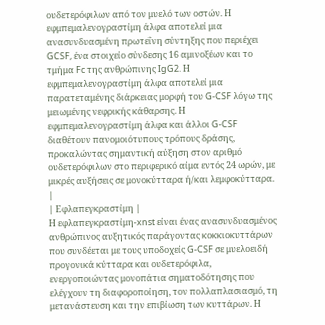ουδετερόφιλων από τον μυελό των οστών. Η εφμπεμαλενογραστίμη άλφα αποτελεί μια ανασυνδυασμένη πρωτεΐνη σύντηξης που περιέχει GCSF, ένα στοιχείο σύνδεσης 16 αμινοξέων και το τμήμα Fc της ανθρώπινης IgG2. Η εφμπεμαλενογραστίμη άλφα αποτελεί μια παρατεταμένης διάρκειας μορφή του G-CSF λόγω της μειωμένης νεφρικής κάθαρσης. Η εφμπεμαλενογραστίμη άλφα και άλλοι G-CSF διαθέτουν πανομοιότυπους τρόπους δράσης, προκαλώντας σημαντική αύξηση στον αριθμό ουδετερόφιλων στο περιφερικό αίμα εντός 24 ωρών, με μικρές αυξήσεις σε μονοκύτταρα ή/και λεμφοκύτταρα. |
| Εφλαπεγκραστίμη |
Η εφλαπεγκραστίμη-xnst είναι ένας ανασυνδυασμένος ανθρώπινος αυξητικός παράγοντας κοκκιοκυττάρων που συνδέεται με τους υποδοχείς G-CSF σε μυελοειδή προγονικά κύτταρα και ουδετερόφιλα, ενεργοποιώντας μονοπάτια σηματοδότησης που ελέγχουν τη διαφοροποίηση, τον πολλαπλασιασμό, τη μετανάστευση και την επιβίωση των κυττάρων. Η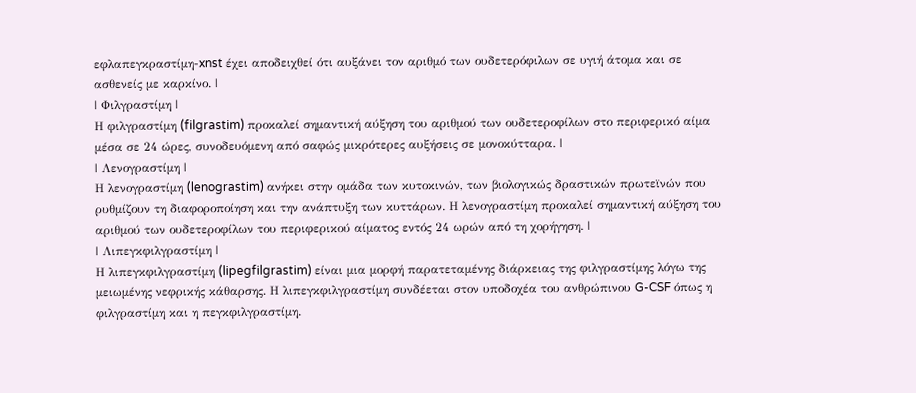εφλαπεγκραστίμη-xnst έχει αποδειχθεί ότι αυξάνει τον αριθμό των ουδετερόφιλων σε υγιή άτομα και σε ασθενείς με καρκίνο. |
| Φιλγραστίμη |
Η φιλγραστίμη (filgrastim) προκαλεί σημαντική αύξηση του αριθμού των ουδετεροφίλων στο περιφερικό αίμα μέσα σε 24 ώρες, συνοδευόμενη από σαφώς μικρότερες αυξήσεις σε μονοκύτταρα. |
| Λενογραστίμη |
Η λενογραστίμη (lenograstim) ανήκει στην ομάδα των κυτοκινών, των βιολογικώς δραστικών πρωτεϊνών που ρυθμίζουν τη διαφοροποίηση και την ανάπτυξη των κυττάρων. Η λενογραστίμη προκαλεί σημαντική αύξηση του αριθμού των ουδετεροφίλων του περιφερικού αίματος εντός 24 ωρών από τη χορήγηση. |
| Λιπεγκφιλγραστίμη |
Η λιπεγκφιλγραστίμη (lipegfilgrastim) είναι μια μορφή παρατεταμένης διάρκειας της φιλγραστίμης λόγω της μειωμένης νεφρικής κάθαρσης. Η λιπεγκφιλγραστίμη συνδέεται στον υποδοχέα του ανθρώπινου G-CSF όπως η φιλγραστίμη και η πεγκφιλγραστίμη.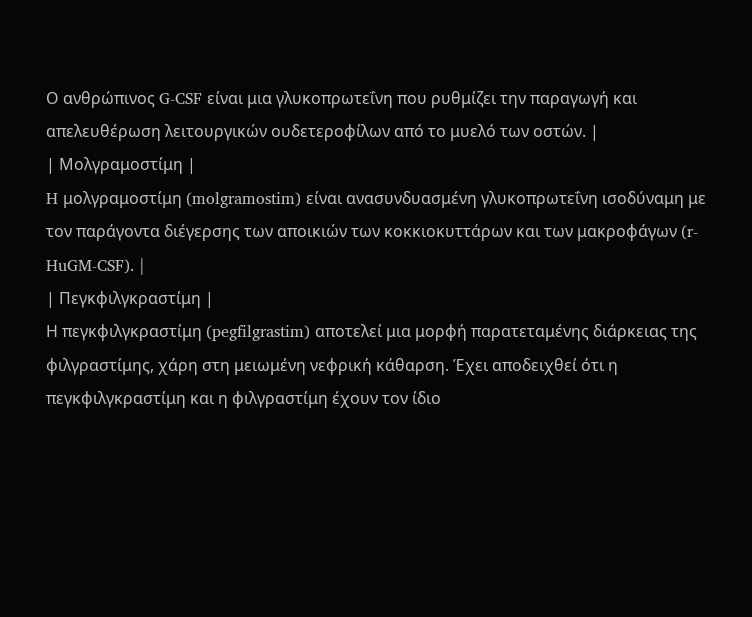Ο ανθρώπινος G-CSF είναι μια γλυκοπρωτεΐνη που ρυθμίζει την παραγωγή και απελευθέρωση λειτουργικών ουδετεροφίλων από το μυελό των οστών. |
| Μολγραμοστίμη |
H μολγραμοστίμη (molgramostim) είναι ανασυνδυασμένη γλυκοπρωτεΐνη ισοδύναμη με τον παράγοντα διέγερσης των αποικιών των κοκκιοκυττάρων και των μακροφάγων (r-HuGM-CSF). |
| Πεγκφιλγκραστίμη |
Η πεγκφιλγκραστίμη (pegfilgrastim) αποτελεί μια μορφή παρατεταμένης διάρκειας της φιλγραστίμης, χάρη στη μειωμένη νεφρική κάθαρση. Έχει αποδειχθεί ότι η πεγκφιλγκραστίμη και η φιλγραστίμη έχουν τον ίδιο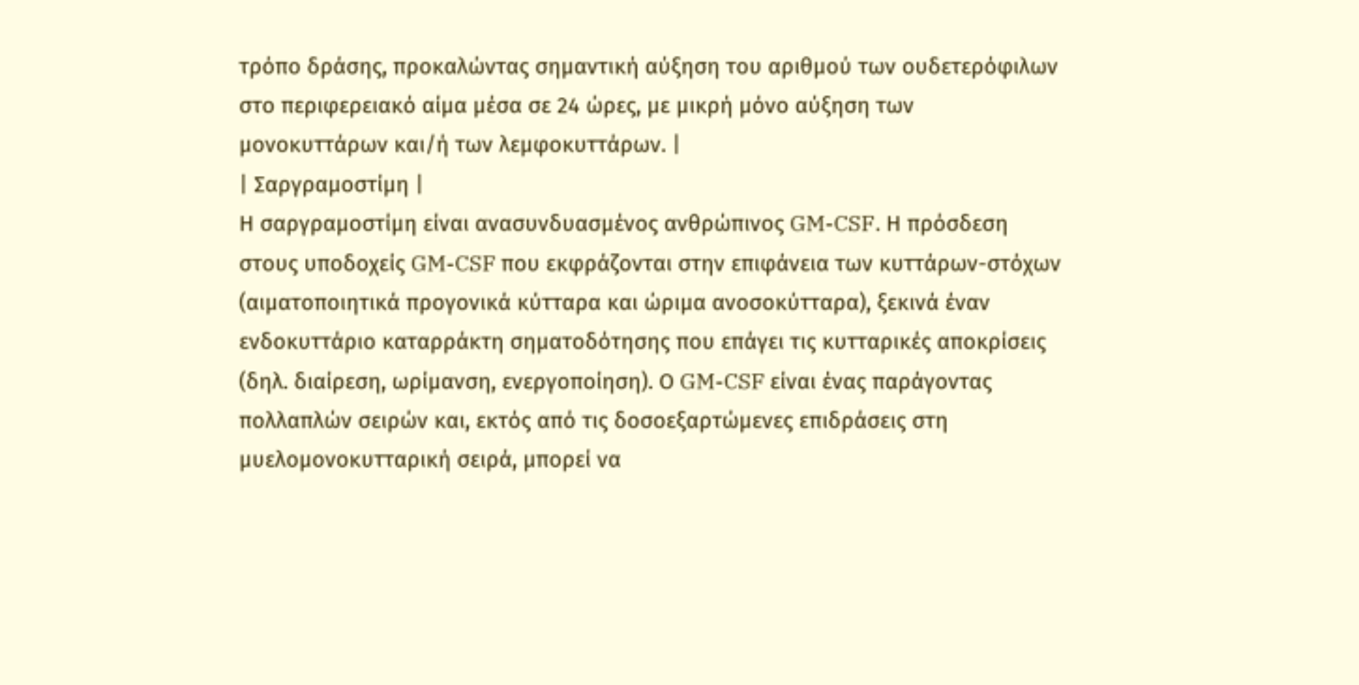τρόπο δράσης, προκαλώντας σημαντική αύξηση του αριθμού των ουδετερόφιλων στο περιφερειακό αίμα μέσα σε 24 ώρες, με μικρή μόνο αύξηση των μονοκυττάρων και/ή των λεμφοκυττάρων. |
| Σαργραμοστίμη |
Η σαργραμοστίμη είναι ανασυνδυασμένος ανθρώπινος GM-CSF. Η πρόσδεση στους υποδοχείς GM-CSF που εκφράζονται στην επιφάνεια των κυττάρων-στόχων (αιματοποιητικά προγονικά κύτταρα και ώριμα ανοσοκύτταρα), ξεκινά έναν ενδοκυττάριο καταρράκτη σηματοδότησης που επάγει τις κυτταρικές αποκρίσεις (δηλ. διαίρεση, ωρίμανση, ενεργοποίηση). Ο GM-CSF είναι ένας παράγοντας πολλαπλών σειρών και, εκτός από τις δοσοεξαρτώμενες επιδράσεις στη μυελομονοκυτταρική σειρά, μπορεί να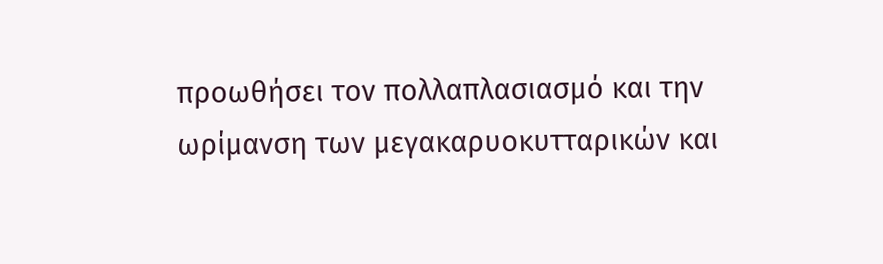προωθήσει τον πολλαπλασιασμό και την ωρίμανση των μεγακαρυοκυτταρικών και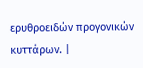ερυθροειδών προγονικών κυττάρων. |